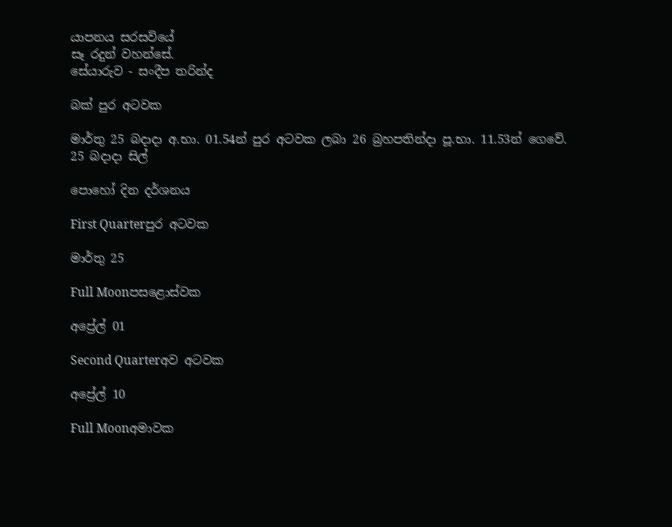යාපනය සරසවියේ
සෑ රදුන් වහන්සේ.
සේයාරුව - සංදීප තරින්ද

බක් පුර අටවක

මාර්තු 25 බදාදා අ.භා. 01.54න් පුර අටවක ලබා 26 බ්‍රහපතින්දා පූ.භා. 11.53න් ගෙවේ.
25 බදාදා සිල්

පොහෝ දින දර්ශනය

First Quarterපුර අටවක

මාර්තු 25

Full Moonපසළොස්වක

අප්‍රේල් 01

Second Quarterඅව අටවක

අප්‍රේල් 10

Full Moonඅමාවක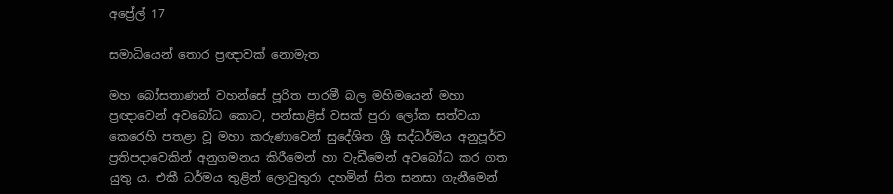අප්‍රේල් 17

සමාධියෙන් තොර ප්‍රඥාවක් නොමැත

මහ බෝසතාණන් වහන්සේ පූරිත පාරමී බල මහිමයෙන් මහා ප්‍රඥාවෙන් අවබෝධ කොට, පන්සාළිස් වසක් පුරා ලෝක සත්වයා කෙරෙහි පතළා වූ මහා කරුණාවෙන් සුදේශිත ශ්‍රී සද්ධර්මය අනුපූර්ව ප්‍රතිපදාවෙකින් අනුගමනය කිරීමෙන් හා වැඩීමෙන් අවබෝධ කර ගත යුතු ය. එකී ධර්මය තුළින් ලොවුතුරා දහමින් සිත සනසා ගැනීමෙන්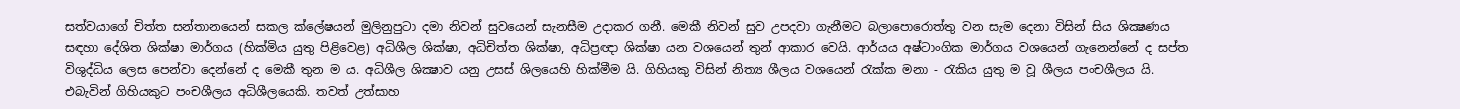සත්වයාගේ චිත්ත සන්තානයෙන් සකල ක්ලේෂයන් මුලිනුපුටා දමා නිවන් සුවයෙන් සැනසීම උදාකර ගනී. මෙකී නිවන් සුව උපදවා ගැනීමට බලාපොරොත්තු වන සැම දෙනා විසින් සිය ශික්‍ෂණය සඳහා දේශිත ශික්ෂා මාර්ගය (හික්මිය යුතු පිළිවෙළ) අධිශීල ශික්ෂා, අධිචිත්ත ශික්ෂා, අධිප්‍රඥා ශික්ෂා යන වශයෙන් තුන් ආකාර වෙයි. ආර්යය අෂ්ටාංගික මාර්ගය වශයෙන් ගැනෙන්නේ ද සප්ත විශුද්ධිය ලෙස පෙන්වා දෙන්නේ ද මෙකී තුන ම ය. අධිශීල ශික්‍ෂාව යනු උසස් ශිලයෙහි හික්මීම යි. ගිහියකු විසින් නිත්‍ය ශීලය වශයෙන් රැක්ක මනා - රැකිය යුතු ම වූ ශීලය පංචශීලය යි. එබැවින් ගිහියකුට පංචශීලය අධිශීලයෙකි. තවත් උත්සාහ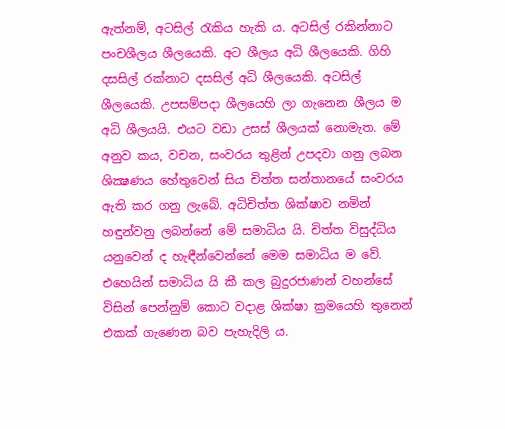ඇත්නම්, අටසිල් රැකිය හැකි ය. අටසිල් රකින්නාට පංචශීලය ශීලයෙකි. අට ශීලය අධි ශීලයෙකි. ගිහි දසසිල් රක්නාට දසසිල් අධි ශීලයෙකි. අටසිල් ශීලයෙකි. උපසම්පදා ශීලයෙහි ලා ගැනෙන ශීලය ම අධි ශීලයයි. එයට වඩා උසස් ශීලයක් නොමැත. මේ අනුව කය, වචන, සංවරය තුළින් උපදවා ගනු ලබන ශික්‍ෂණය හේතුවෙන් සිය චිත්ත සන්තානයේ සංවරය ඇති කර ගනු ලැබේ. අධිචිත්ත ශික්ෂාව නමින් හඳුන්වනු ලබන්නේ මේ සමාධිය යි. චිත්ත විසුද්ධිය යනුවෙන් ද හැඳීන්වෙන්නේ මෙම සමාධිය ම වේ. එහෙයින් සමාධිය යි කී කල බුදුරජාණන් වහන්සේ විසින් පෙන්නුම් කොට වදාළ ශික්ෂා ක්‍රමයෙහි තුනෙන් එකක් ගැණෙන බව පැහැදිලි ය.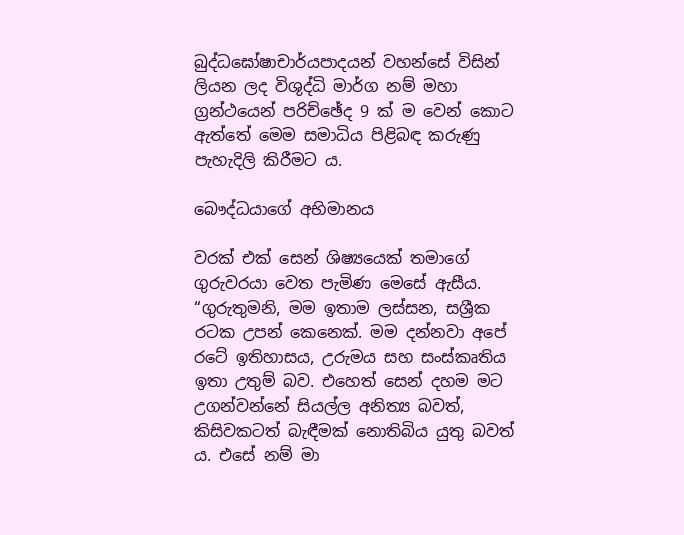බුද්ධඝෝෂාචාර්යපාදයන් වහන්සේ විසින් ලියන ලද විශුද්ධි මාර්ග නම් මහා ග්‍රන්ථයෙන් පරිච්ඡේද 9 ක් ම වෙන් කොට ඇත්තේ මෙම සමාධිය පිළිබඳ කරුණු පැහැදිලි කිරීමට ය.

බෞද්ධයාගේ අභිමානය

වරක් එක් සෙන් ශිෂ්‍යයෙක් තමාගේ ගුරුවරයා වෙත පැමිණ මෙසේ ඇසීය. “ගුරුතුමනි, මම ඉතාම ලස්සන, සශ්‍රීක රටක උපන් කෙනෙක්. මම දන්නවා අපේ රටේ ඉතිහාසය, උරුමය සහ සංස්කෘතිය ඉතා උතුම් බව. එහෙත් සෙන් දහම මට උගන්වන්නේ සියල්ල අනිත්‍ය බවත්, කිසිවකටත් බැඳීමක් නොතිබිය යුතු බවත් ය. එසේ නම් මා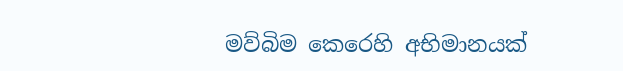මව්බිම කෙරෙහි අභිමානයක්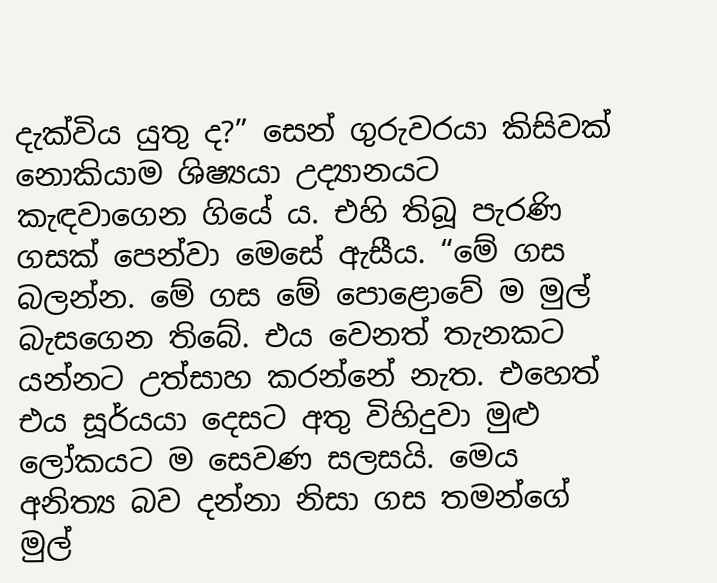දැක්විය යුතු ද?” සෙන් ගුරුවරයා කිසිවක් නොකියාම ශිෂ්‍යයා උද්‍යානයට කැඳවාගෙන ගියේ ය. එහි තිබූ පැරණි ගසක් පෙන්වා මෙසේ ඇසීය. “මේ ගස බලන්න. මේ ගස මේ පොළොවේ ම මුල් බැසගෙන තිබේ. එය වෙනත් තැනකට යන්නට උත්සාහ කරන්නේ නැත. එහෙත් එය සූර්යයා දෙසට අතු විහිදුවා මුළු ලෝකයට ම සෙවණ සලසයි. මෙය අනිත්‍ය බව දන්නා නිසා ගස තමන්ගේ මුල්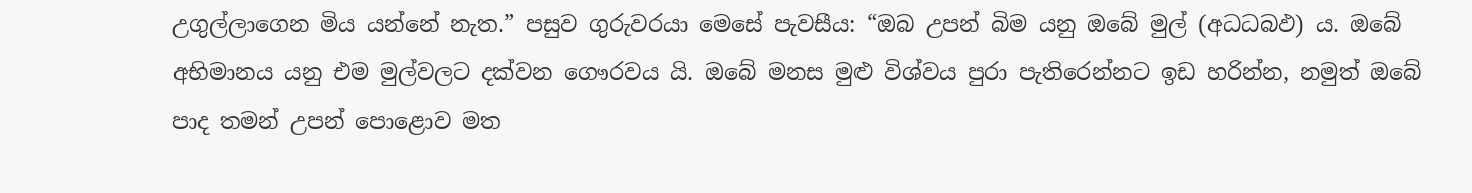උගුල්ලාගෙන මිය යන්නේ නැත.” පසුව ගුරුවරයා මෙසේ පැවසීය: “ඔබ උපන් බිම යනු ඔබේ මුල් (අධධබඵ) ය. ඔබේ අභිමානය යනු එම මුල්වලට දක්වන ගෞරවය යි. ඔබේ මනස මුළු විශ්වය පුරා පැතිරෙන්නට ඉඩ හරින්න, නමුත් ඔබේ පාද තමන් උපන් පොළොව මත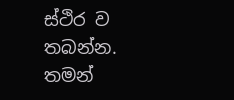ස්ථිර ව තබන්න. තමන්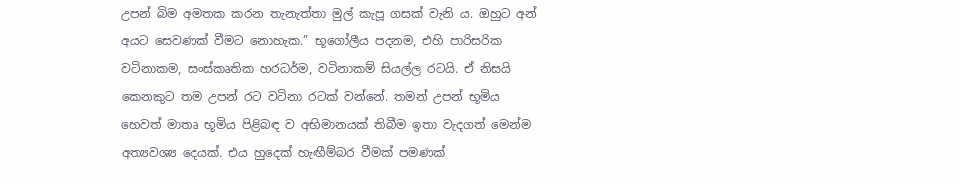උපන් බිම අමතක කරන තැනැත්තා මුල් කැපූ ගසක් වැනි ය. ඔහුට අන් අයට සෙවණක් වීමට නොහැක.” භූගෝලීය පදනම, එහි පාරිසරික වටිනාකම, සංස්කෘතික හරධර්ම, වටිනාකම් සියල්ල රටයි. ඒ නිසයි කෙනකුට තම උපන් රට වටිනා රටක් වන්නේ. තමන් උපන් භූමිය හෙවත් මාතෘ භූමිය පිළිබඳ ව අභිමානයක් තිබීම ඉතා වැදගත් මෙන්ම අත්‍යවශ්‍ය දෙයක්. එය හුදෙක් හැඟීම්බර වීමක් පමණක්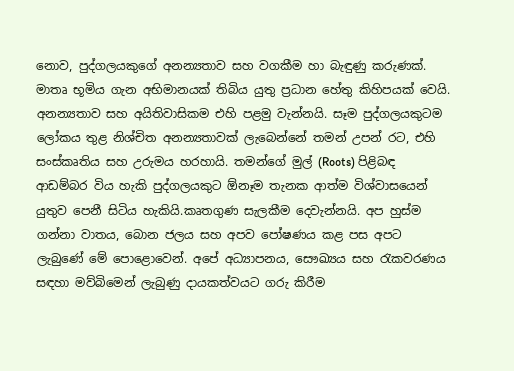නොව, පුද්ගලයකුගේ අනන්‍යතාව සහ වගකීම හා බැඳුණු කරුණක්. මාතෘ භූමිය ගැන අභිමානයක් තිබිය යුතු ප්‍රධාන හේතු කිහිපයක් වෙයි. අනන්‍යතාව සහ අයිතිවාසිකම එහි පළමු වැන්නයි. සෑම පුද්ගලයකුටම ලෝකය තුළ නිශ්චිත අනන්‍යතාවක් ලැබෙන්නේ තමන් උපන් රට, එහි සංස්කෘතිය සහ උරුමය හරහායි. තමන්ගේ මුල් (Roots) පිළිබඳ ආඩම්බර විය හැකි පුද්ගලයකුට ඕනෑම තැනක ආත්ම විශ්වාසයෙන් යුතුව පෙනී සිටිය හැකියි.කෘතගුණ සැලකීම දෙවැන්නයි. අප හුස්ම ගන්නා වාතය, බොන ජලය සහ අපව පෝෂණය කළ පස අපට ලැබුණේ මේ පොළොවෙන්. අපේ අධ්‍යාපනය, සෞඛ්‍යය සහ රැකවරණය සඳහා මව්බිමෙන් ලැබුණු දායකත්වයට ගරු කිරීම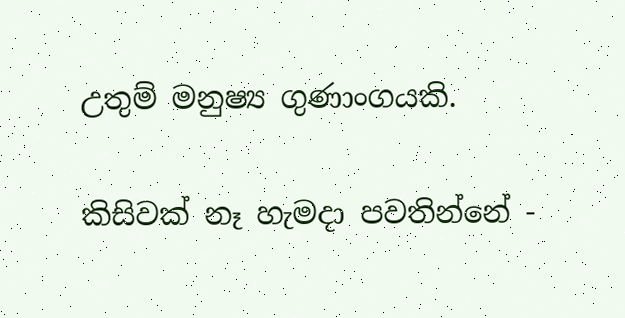උතුම් මනුෂ්‍ය ගුණාංගයකි.

කිසිවක් නෑ හැමදා පවතින්නේ -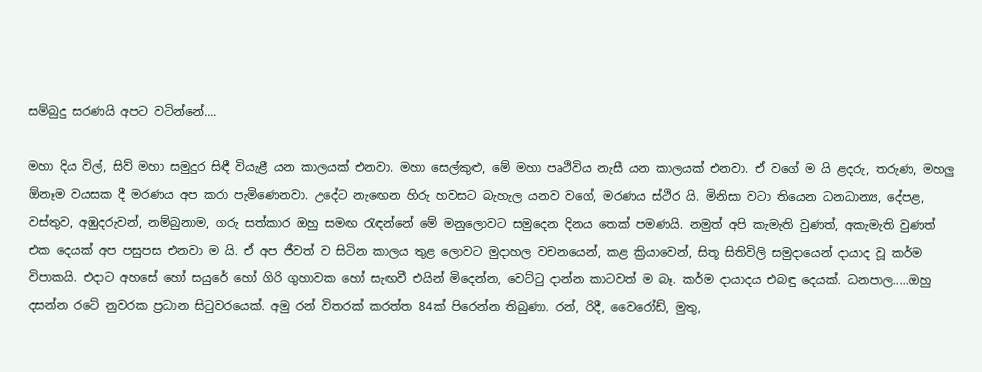සම්බුදු සරණයි අපට වටින්නේ....

මහා දිය විල්, සිව් මහා සමුදුර සිඳී වියැළී යන කාලයක් එනවා. මහා සෙල්කුළු, මේ මහා පෘථිවිය නැසී යන කාලයක් එනවා. ඒ වගේ ම යි ළදරු, තරුණ, මහලු ඕනෑම වයසක දී මරණය අප කරා පැමිණෙනවා. උදේට නැඟෙන හිරු හවසට බැහැල යනව වගේ, මරණය ස්ථිර යි. මිනිසා වටා තියෙන ධනධාන්‍ය, දේපළ, වස්තුව, අඹුදරුවන්, නම්බුනාම, ගරු සත්කාර ඔහු සමඟ රැඳන්නේ මේ මනුලොවට සමුදෙන දිනය තෙක් පමණයි. නමුත් අපි කැමැති වුණත්, අකැමැති වුණත් එක දෙයක් අප පසුපස එනවා ම යි. ඒ අප ජීවත් ව සිටින කාලය තුළ ලොවට මුදාහල වචනයෙන්, කළ ක්‍රියාවෙන්, සිතූ සිතිවිලි සමුදායෙන් දායාද වූ කර්ම විපාකයි. එදාට අහසේ හෝ සයුරේ හෝ ගිරි ගුහාවක හෝ සැඟවී එයින් මිදෙන්න, වෙට්ටු දාන්න කාටවත් ම බෑ. කර්ම දායාදය එබඳු දෙයක්. ධනපාල.....ඔහු දසන්න රටේ නුවරක ප්‍රධාන සිටුවරයෙක්. අමු රන් විතරක් කරත්ත 84ක් පිරෙන්න තිබුණා. රන්, රිදී, වෛරෝඩ්, මුතු,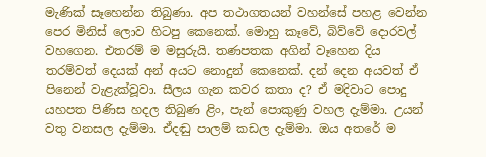මැණික් සෑහෙන්න තිබුණා. අප තථාගතයන් වහන්සේ පහළ වෙන්න පෙර මිනිස් ලොව හිටපු කෙනෙක්. මොහු කෑවේ, බිව්වේ දොරවල් වහගෙන. එතරම් ම මසුරුයි. තණපතක අගින් වෑහෙන දිය තරම්වත් දෙයක් අන් අයට නොදුන් කෙනෙක්. දන් දෙන අයවත් ඒ පිනෙන් වැළැක්වූවා. සීලය ගැන කවර කතා ද? ඒ මදිවාට පොදු යහපත පිණිස හදල තිබුණ ළිං, පැන් පොකුණු වහල දැම්මා. උයන් වතු වනසල දැම්මා. ඒදඬු පාලම් කඩල දැම්මා. ඔය අතරේ ම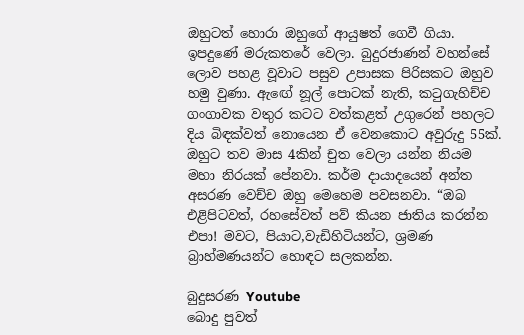ඔහුටත් හොරා ඔහුගේ ආයුෂත් ගෙවී ගියා. ඉපදුණේ මරුකතරේ වෙලා. බුදුරජාණන් වහන්සේ ලොව පහළ වූවාට පසුව උපාසක පිරිසකට ඔහුව හමු වුණා. ඇඟේ නූල් පොටක් නැති, කටුගැහිච්ච ගංගාවක වතුර කටට වත්කළත් උගුරෙන් පහලට දිය බිඳක්වත් නොයෙන ඒ වෙනකොට අවුරුදු 55ක්. ඔහුට තව මාස 4කින් චුත වෙලා යන්න නියම මහා නිරයක් පේනවා. කර්ම දායාදයෙන් අන්ත අසරණ වෙච්ච ඔහු මෙහෙම පවසනවා. “ඔබ එළිපිටවත්, රහසේවත් පව් කියන ජාතිය කරන්න එපා! මවට, පියාට,වැඩිහිටියන්ට, ශ්‍රමණ බ්‍රාහ්මණයන්ට හොඳට සලකන්න.

බුදුසරණ Youtube
බොදු පුවත්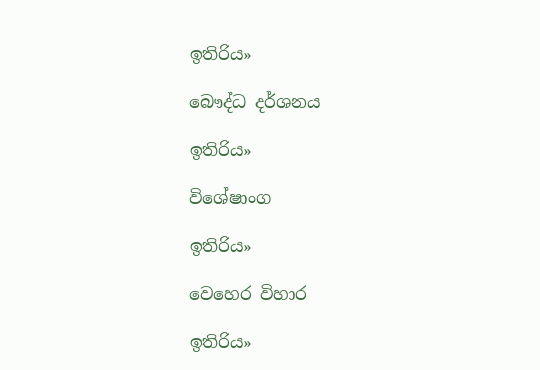ඉතිරිය»

බෞද්ධ දර්ශනය

ඉතිරිය»

විශේෂාංග

ඉතිරිය»

වෙහෙර විහාර

ඉතිරිය»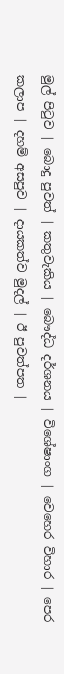මුල් පිටුව | බොදු පුවත් | කතුවැකිය | බෞද්ධ දර්ශනය | විශේෂාංග | වෙහෙර විහාර | පෙර කලාප | දහම් අසපුව | දායකත්ව මුදල් | ඊ පුවත්පත |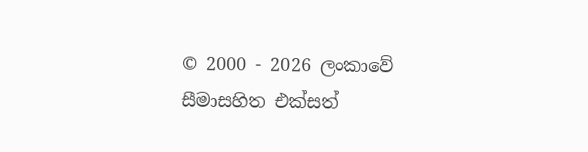© 2000 - 2026 ලංකාවේ සීමාසහිත එක්සත්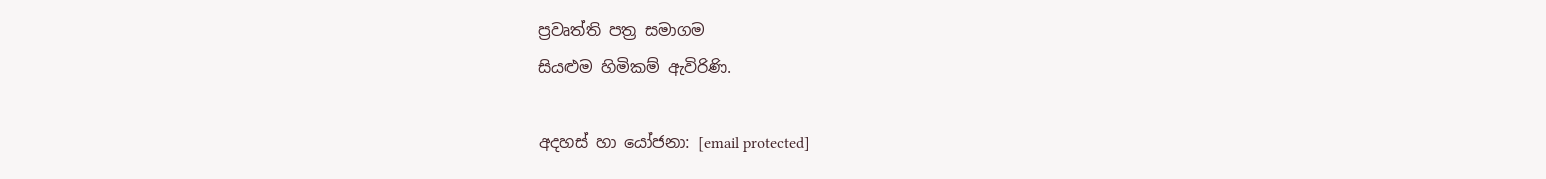ප්‍රවෘත්ති පත්‍ර සමාගම
සියළුම හිමිකම් ඇවිරිණි.

අදහස් හා යෝජනා: [email protected]